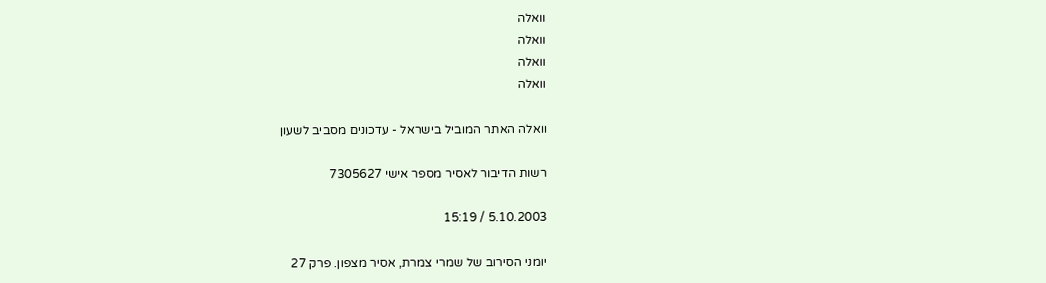וואלה
וואלה
וואלה
וואלה

וואלה האתר המוביל בישראל - עדכונים מסביב לשעון

רשות הדיבור לאסיר מספר אישי 7305627

5.10.2003 / 15:19

יומני הסירוב של שמרי צמרת, אסיר מצפון. פרק 27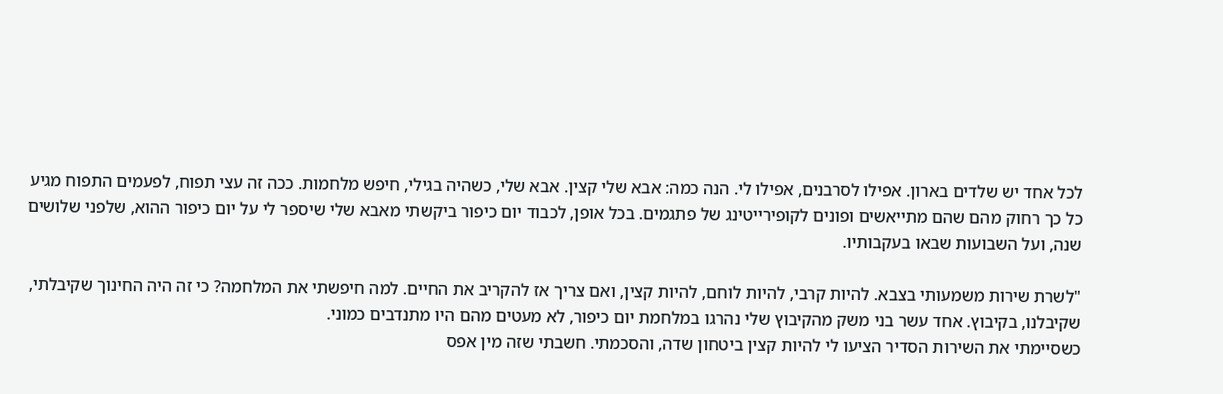לכל אחד יש שלדים בארון. אפילו לסרבנים, אפילו לי. הנה כמה: אבא שלי קצין. אבא שלי, כשהיה בגילי, חיפש מלחמות. ככה זה עצי תפוח, לפעמים התפוח מגיע כל כך רחוק מהם שהם מתייאשים ופונים לקופירייטינג של פתגמים. בכל אופן, לכבוד יום כיפור ביקשתי מאבא שלי שיספר לי על יום כיפור ההוא, שלפני שלושים שנה, ועל השבועות שבאו בעקבותיו.

"לשרת שירות משמעותי בצבא. להיות קרבי, להיות לוחם, להיות קצין, ואם צריך אז להקריב את החיים. למה חיפשתי את המלחמה? כי זה היה החינוך שקיבלתי, שקיבלנו, בקיבוץ. אחד עשר בני משק מהקיבוץ שלי נהרגו במלחמת יום כיפור, לא מעטים מהם היו מתנדבים כמוני.
כשסיימתי את השירות הסדיר הציעו לי להיות קצין ביטחון שדה, והסכמתי. חשבתי שזה מין אפס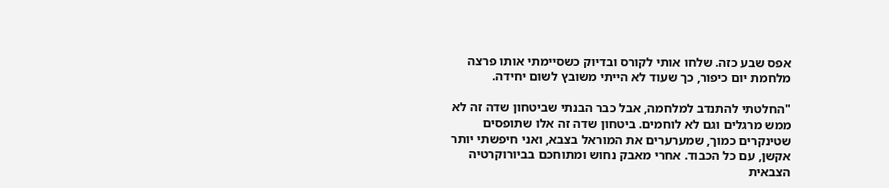אפס שבע כזה. שלחו אותי לקורס ובדיוק כשסיימתי אותו פרצה מלחמת יום כיפור, כך שעוד לא הייתי משובץ לשום יחידה.

"החלטתי להתנדב למלחמה, אבל כבר הבנתי שביטחון שדה זה לא ממש מרגלים וגם לא לוחמים. ביטחון שדה זה אלו שתופסים שטינקרים כמוך, שמערערים את המוראל בצבא, ואני חיפשתי יותר אקשן, עם כל הכבוד. אחרי מאבק נחוש ומתוחכם בביורוקרטיה הצבאית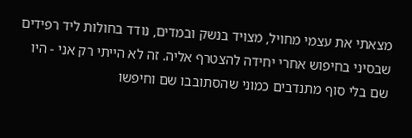מצאתי את עצמי מחויל, מצויד בנשק ובמדים, נודד בחולות ליד רפידים שבסיני בחיפוש אחרי יחידה להצטרף אליה. זה לא הייתי רק אני - היו שם בלי סוף מתנדבים כמוני שהסתובבו שם וחיפשו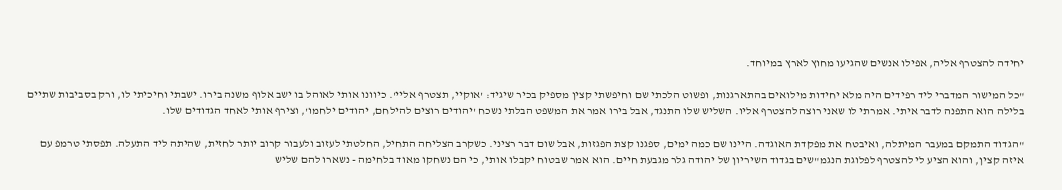יחידה להצטרף אליה, אפילו אנשים שהגיעו מחוץ לארץ במיוחד.

"כל המישור המדברי ליד רפידים היה מלא יחידות מילואים בהתארגנות, ופשוט הלכתי שם וחיפשתי קצין מספיק בכיר שיגיד: 'אוקיי, תצטרף אליי'. כיוונו אותי לאוהל בו ישב אלוף משנה בירו. ישבתי וחיכיתי לו, ורק בסביבות שתיים בלילה הוא התפנה לדבר איתי. אמרתי לו שאני רוצה להצטרף אליו. השליש שלו התנגד, אבל בירו אמר את המשפט הבלתי נשכח 'יהודים רוצים להילחם, יהודים ילחמו', וצירף אותי לאחד הגדודים שלו.

"הגדוד התמקם במעבר המיתלה, ואיבטח את מפקדת האוגדה. היינו שם כמה ימים, ספגנו קצת הפגזות, אבל שום דבר רציני. כשקרב הצליחה התחיל, החלטתי לעזוב ולעבור קרוב יותר לחזית, שהיתה ליד התעלה. תפסתי טרמפ עם איזה קצין, והוא הציע לי להצטרף לפלוגת הנגמ"שים בגדוד השיריון של יהודה גלר מגבעת חיים. הוא אמר שבטוח יקבלו אותי, כי הם נשחקו מאוד בלחימה - נשארו להם שליש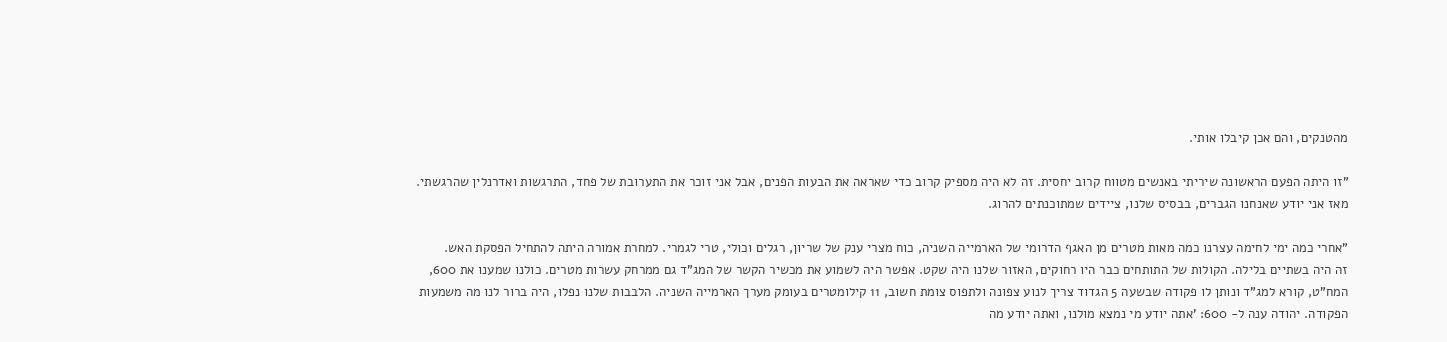מהטנקים, והם אכן קיבלו אותי.

"זו היתה הפעם הראשונה שיריתי באנשים מטווח קרוב יחסית. זה לא היה מספיק קרוב כדי שאראה את הבעות הפנים, אבל אני זוכר את התערובת של פחד, התרגשות ואדרנלין שהרגשתי. מאז אני יודע שאנחנו הגברים, בבסיס שלנו, ציידים שמתוכנתים להרוג.

"אחרי כמה ימי לחימה עצרנו כמה מאות מטרים מן האגף הדרומי של הארמייה השניה, כוח מצרי ענק של שריון, רגלים וכולי, טרי לגמרי. למחרת אמורה היתה להתחיל הפסקת האש.
זה היה בשתיים בלילה. הקולות של התותחים כבר היו רחוקים, האזור שלנו היה שקט. אפשר היה לשמוע את מכשיר הקשר של המג"ד גם ממרחק עשרות מטרים. כולנו שמענו את 600, המח"ט, קורא למג"ד ונותן לו פקודה שבשעה 5 הגדוד צריך לנוע צפונה ולתפוס צומת חשוב, 11 קילומטרים בעומק מערך הארמייה השניה. הלבבות שלנו נפלו, היה ברור לנו מה משמעות הפקודה. יהודה ענה ל- 600: 'אתה יודע מי נמצא מולנו, ואתה יודע מה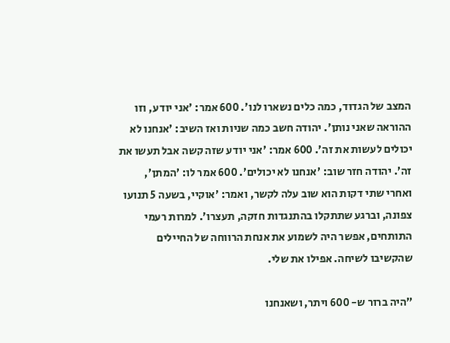המצב של הגדוד, כמה כלים נשארו לנו'. 600 אמר: 'אני יודע, וזו ההוראה שאני נותן'. יהודה חשב כמה שניות ואז השיב: 'אנחנו לא יכולים לעשות את זה'. 600 אמר: 'אני יודע שזה קשה אבל תעשו את זה'. יהודה חזר שוב: 'אנחנו לא יכולים'. 600 אמר לו: 'המתן', ואחרי שתי דקות הוא שוב עלה לקשר, ואמר: 'אוקיי, בשעה 5 תנועו צפונה, וברגע שתתקלו בהתנגדות חזקה, תעצרו'. למרות רעמי התותחים, אפשר היה לשמוע את אנחת הרווחה של החיילים שהקשיבו לשיחה. אפילו את שלי.

"היה ברור ש- 600 ויתר, ושאנחנו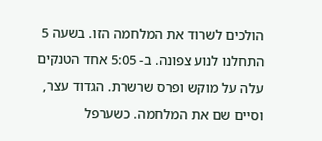הולכים לשרוד את המלחמה הזו. בשעה 5 התחלנו לנוע צפונה. ב- 5:05 אחד הטנקים עלה על מוקש ופרס שרשרת. הגדוד עצר, וסיים שם את המלחמה. כשערפל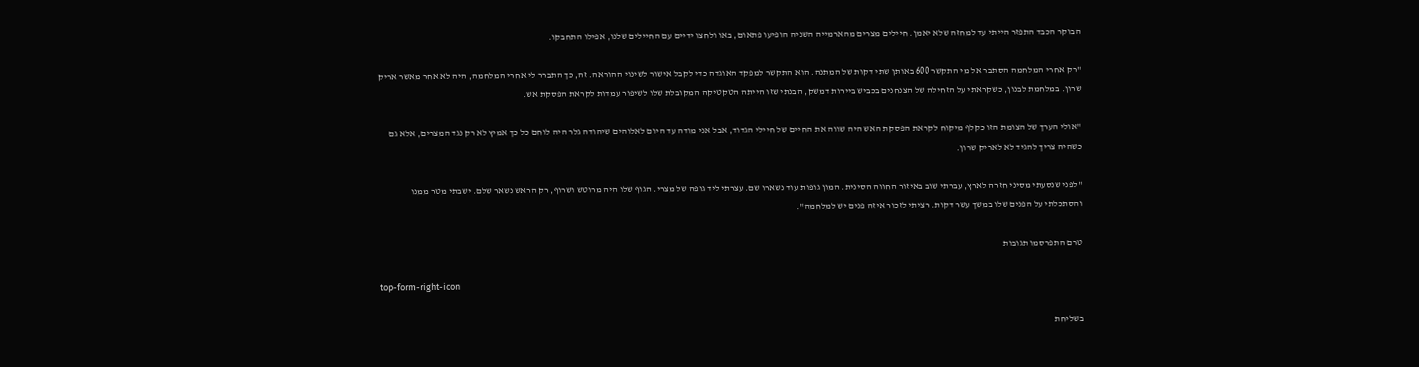הבוקר הכבד התפזר הייתי עד למחזה שלא יאמן. חיילים מצרים מהארמייה השניה הופיעו פתאום, באו ולחצו ידיים עם החיילים שלנו, אפילו התחבקו.

"רק אחרי המלחמה הסתבר אל מי התקשר 600 באותן שתי דקות של המתנה. הוא התקשר למפקד האוגדה כדי לקבל אישור לשינוי ההוראה. זה, כך התברר לי אחרי המלחמה, היה לא אחר מאשר אריק שרון. במלחמת לבנון, כשקראתי על הזחילה של הצנחנים בכביש ביירות דמשק, הבנתי שזו הייתה הטקטיקה המקובלת שלו לשיפור עמדות לקראת הפסקת אש.

"אולי הערך של הצומת הזו כקלף מיקוח לקראת הפסקת האש היה שווה את החיים של חיילי הגדוד, אבל אני מודה עד היום לאלוהים שיהודה גלר היה לוחם כל כך אמיץ לא רק נגד המצרים, אלא גם כשהיה צריך להגיד לא לאריק שרון.

"לפני שנסעתי מסיני חזרה לארץ, עברתי שוב באיזור החווה הסינית. המון גופות עוד נשארו שם. עצרתי ליד גופה של מצרי. הגוף שלו היה מרוטש ושרוף, רק הראש נשאר שלם. ישבתי מטר ממנו והסתכלתי על הפנים שלו במשך עשר דקות. רציתי לזכור איזה פנים יש למלחמה".

טרם התפרסמו תגובות

top-form-right-icon

בשליחת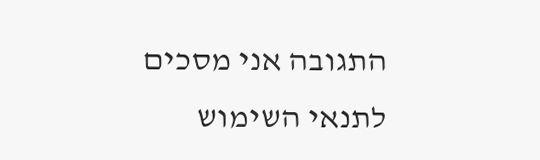התגובה אני מסכים לתנאי השימוש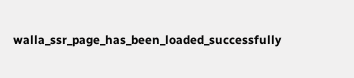walla_ssr_page_has_been_loaded_successfully